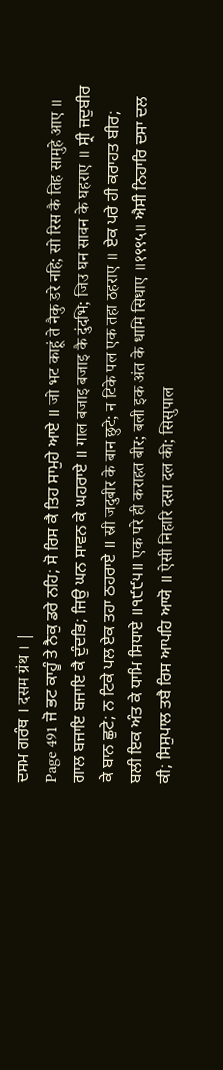ਦਸਮ ਗਰੰਥ । दसम ग्रंथ । |
Page 491 ਜੋ ਭਟ ਕਾਹੂੰ ਤੇ ਨੈਕੁ ਡਰੇ ਨਹਿ; ਸੋ ਰਿਸ ਕੈ ਤਿਹ ਸਾਮੁਹੇ ਆਏ ॥ जो भट काहूं ते नैकु डरे नहि; सो रिस कै तिह सामुहे आए ॥ ਗਾਲ ਬਜਾਇ ਬਜਾਇ ਕੈ ਦੁੰਦਭਿ; ਜਿਉ ਘਨ ਸਾਵਨ ਕੇ ਘਹਰਾਏ ॥ गाल बजाइ बजाइ कै दुंदभि; जिउ घन सावन के घहराए ॥ ਸ੍ਰੀ ਜਦੁਬੀਰ ਕੇ ਬਾਨ ਛੁਟੇ; ਨ ਟਿਕੇ ਪਲ ਏਕ ਤਹਾ ਠਹਰਾਏ ॥ स्री जदुबीर के बान छुटे; न टिके पल एक तहा ठहराए ॥ ਏਕ ਪਰੇ ਹੀ ਕਰਾਹਤ ਬੀਰ; ਬਲੀ ਇਕ ਅੰਤ ਕੇ ਧਾਮਿ ਸਿਧਾਏ ॥੧੯੯੫॥ एक परे ही कराहत बीर; बली इक अंत के धामि सिधाए ॥१९९५॥ ਐਸੀ ਨਿਹਾਰਿ ਦਸਾ ਦਲ ਕੀ; ਸਿਸੁਪਾਲ ਤਬੈ ਰਿਸ ਆਪਹਿ ਆਯੋ ॥ ऐसी निहारि दसा दल की; सिसुपाल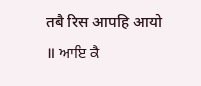तबै रिस आपहि आयो ॥ ਆਇ ਕੈ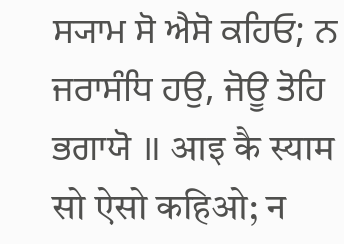ਸ੍ਯਾਮ ਸੋ ਐਸੋ ਕਹਿਓ; ਨ ਜਰਾਸੰਧਿ ਹਉ, ਜੋਊ ਤੋਹਿ ਭਗਾਯੋ ॥ आइ कै स्याम सो ऐसो कहिओ; न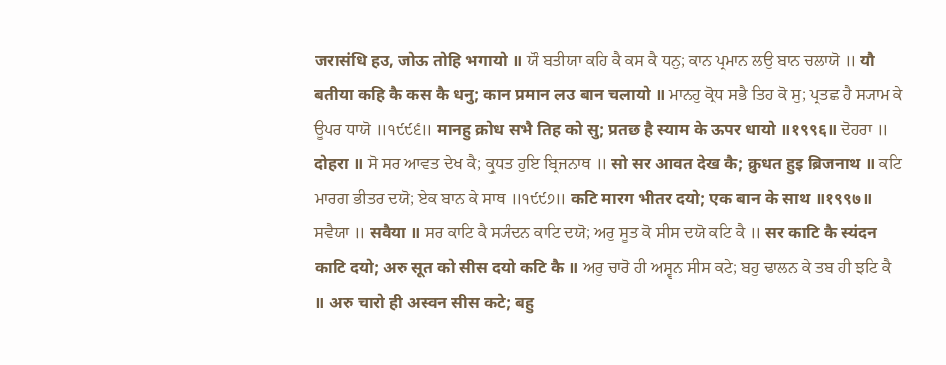जरासंधि हउ, जोऊ तोहि भगायो ॥ ਯੌ ਬਤੀਯਾ ਕਹਿ ਕੈ ਕਸ ਕੈ ਧਨੁ; ਕਾਨ ਪ੍ਰਮਾਨ ਲਉ ਬਾਨ ਚਲਾਯੋ ॥ यौ बतीया कहि कै कस कै धनु; कान प्रमान लउ बान चलायो ॥ ਮਾਨਹੁ ਕ੍ਰੋਧ ਸਭੈ ਤਿਹ ਕੋ ਸੁ; ਪ੍ਰਤਛ ਹੈ ਸ੍ਯਾਮ ਕੇ ਊਪਰ ਧਾਯੋ ॥੧੯੯੬॥ मानहु क्रोध सभै तिह को सु; प्रतछ है स्याम के ऊपर धायो ॥१९९६॥ ਦੋਹਰਾ ॥ दोहरा ॥ ਸੋ ਸਰ ਆਵਤ ਦੇਖ ਕੈ; ਕ੍ਰੁਧਤ ਹੁਇ ਬ੍ਰਿਜਨਾਥ ॥ सो सर आवत देख कै; क्रुधत हुइ ब्रिजनाथ ॥ ਕਟਿ ਮਾਰਗ ਭੀਤਰ ਦਯੋ; ਏਕ ਬਾਨ ਕੇ ਸਾਥ ॥੧੯੯੭॥ कटि मारग भीतर दयो; एक बान के साथ ॥१९९७॥ ਸਵੈਯਾ ॥ सवैया ॥ ਸਰ ਕਾਟਿ ਕੈ ਸ੍ਯੰਦਨ ਕਾਟਿ ਦਯੋ; ਅਰੁ ਸੂਤ ਕੋ ਸੀਸ ਦਯੋ ਕਟਿ ਕੈ ॥ सर काटि कै स्यंदन काटि दयो; अरु सूत को सीस दयो कटि कै ॥ ਅਰੁ ਚਾਰੋ ਹੀ ਅਸ੍ਵਨ ਸੀਸ ਕਟੇ; ਬਹੁ ਢਾਲਨ ਕੇ ਤਬ ਹੀ ਝਟਿ ਕੈ ॥ अरु चारो ही अस्वन सीस कटे; बहु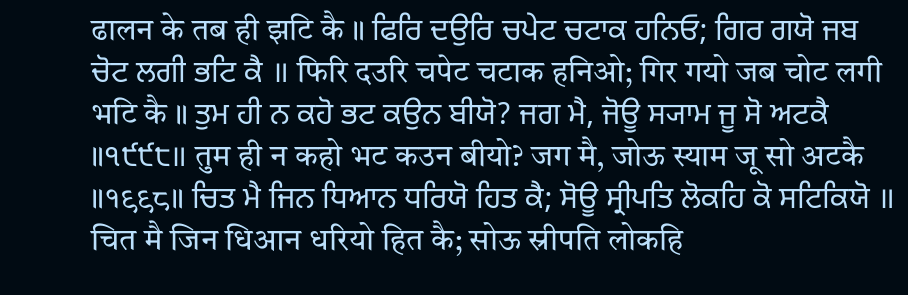ढालन के तब ही झटि कै ॥ ਫਿਰਿ ਦਉਰਿ ਚਪੇਟ ਚਟਾਕ ਹਨਿਓ; ਗਿਰ ਗਯੋ ਜਬ ਚੋਟ ਲਗੀ ਭਟਿ ਕੈ ॥ फिरि दउरि चपेट चटाक हनिओ; गिर गयो जब चोट लगी भटि कै ॥ ਤੁਮ ਹੀ ਨ ਕਹੋ ਭਟ ਕਉਨ ਬੀਯੋ? ਜਗ ਮੈ, ਜੋਊ ਸ੍ਯਾਮ ਜੂ ਸੋ ਅਟਕੈ ॥੧੯੯੮॥ तुम ही न कहो भट कउन बीयो? जग मै, जोऊ स्याम जू सो अटकै ॥१९९८॥ ਚਿਤ ਮੈ ਜਿਨ ਧਿਆਨ ਧਰਿਯੋ ਹਿਤ ਕੈ; ਸੋਊ ਸ੍ਰੀਪਤਿ ਲੋਕਹਿ ਕੋ ਸਟਿਕਿਯੋ ॥ चित मै जिन धिआन धरियो हित कै; सोऊ स्रीपति लोकहि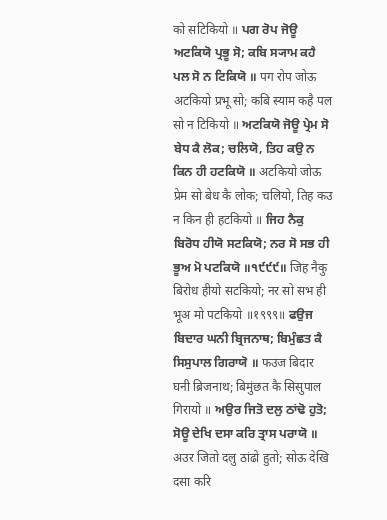को सटिकियो ॥ ਪਗ ਰੋਪ ਜੋਊ ਅਟਕਿਯੋ ਪ੍ਰਭੂ ਸੋ; ਕਬਿ ਸ੍ਯਾਮ ਕਹੈ ਪਲ ਸੋ ਨ ਟਿਕਿਯੋ ॥ पग रोप जोऊ अटकियो प्रभू सो; कबि स्याम कहै पल सो न टिकियो ॥ ਅਟਕਿਯੋ ਜੋਊ ਪ੍ਰੇਮ ਸੋ ਬੇਧ ਕੈ ਲੋਕ; ਚਲਿਯੋ, ਤਿਹ ਕਉ ਨ ਕਿਨ ਹੀ ਹਟਕਿਯੋ ॥ अटकियो जोऊ प्रेम सो बेध कै लोक; चलियो, तिह कउ न किन ही हटकियो ॥ ਜਿਹ ਨੈਕੁ ਬਿਰੋਧ ਹੀਯੋ ਸਟਕਿਯੋ; ਨਰ ਸੋ ਸਭ ਹੀ ਭੂਅ ਮੋ ਪਟਕਿਯੋ ॥੧੯੯੯॥ जिह नैकु बिरोध हीयो सटकियो; नर सो सभ ही भूअ मो पटकियो ॥१९९९॥ ਫਉਜ ਬਿਦਾਰ ਘਨੀ ਬ੍ਰਿਜਨਾਥ; ਬਿਮੁੰਛਤ ਕੈ ਸਿਸੁਪਾਲ ਗਿਰਾਯੋ ॥ फउज बिदार घनी ब्रिजनाथ; बिमुंछत कै सिसुपाल गिरायो ॥ ਅਉਰ ਜਿਤੋ ਦਲੁ ਠਾਂਢੋ ਹੁਤੋ; ਸੋਊ ਦੇਖਿ ਦਸਾ ਕਰਿ ਤ੍ਰਾਸ ਪਰਾਯੋ ॥ अउर जितो दलु ठांढो हुतो; सोऊ देखि दसा करि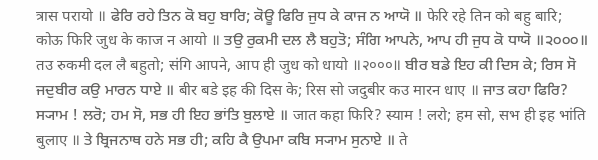त्रास परायो ॥ ਫੇਰਿ ਰਹੇ ਤਿਨ ਕੋ ਬਹੁ ਬਾਰਿ; ਕੋਊ ਫਿਰਿ ਜੁਧ ਕੇ ਕਾਜ ਨ ਆਯੋ ॥ फेरि रहे तिन को बहु बारि; कोऊ फिरि जुध के काज न आयो ॥ ਤਉ ਰੁਕਮੀ ਦਲ ਲੈ ਬਹੁਤੋ; ਸੰਗਿ ਆਪਨੇ, ਆਪ ਹੀ ਜੁਧ ਕੋ ਧਾਯੋ ॥੨੦੦੦॥ तउ रुकमी दल लै बहुतो; संगि आपने, आप ही जुध को धायो ॥२०००॥ ਬੀਰ ਬਡੇ ਇਹ ਕੀ ਦਿਸ ਕੇ; ਰਿਸ ਸੋ ਜਦੁਬੀਰ ਕਉ ਮਾਰਨ ਧਾਏ ॥ बीर बडे इह की दिस के; रिस सो जदुबीर कउ मारन धाए ॥ ਜਾਤ ਕਹਾ ਫਿਰਿ? ਸ੍ਯਾਮ ! ਲਰੋ; ਹਮ ਸੋ, ਸਭ ਹੀ ਇਹ ਭਾਂਤਿ ਬੁਲਾਏ ॥ जात कहा फिरि? स्याम ! लरो; हम सो, सभ ही इह भांति बुलाए ॥ ਤੇ ਬ੍ਰਿਜਨਾਥ ਹਨੇ ਸਭ ਹੀ; ਕਹਿ ਕੈ ਉਪਮਾ ਕਬਿ ਸ੍ਯਾਮ ਸੁਨਾਏ ॥ ते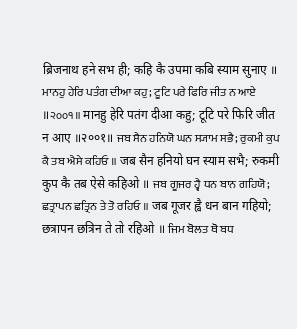ब्रिजनाथ हने सभ ही; कहि कै उपमा कबि स्याम सुनाए ॥ ਮਾਨਹੁ ਹੇਰਿ ਪਤੰਗ ਦੀਆ ਕਹੁ; ਟੂਟਿ ਪਰੇ ਫਿਰਿ ਜੀਤ ਨ ਆਏ ॥੨੦੦੧॥ मानहु हेरि पतंग दीआ कहु; टूटि परे फिरि जीत न आए ॥२००१॥ ਜਬ ਸੈਨ ਹਨਿਯੋ ਘਨ ਸ੍ਯਾਮ ਸਭੈ; ਰੁਕਮੀ ਕੁਪ ਕੈ ਤਬ ਐਸੇ ਕਹਿਓ ॥ जब सैन हनियो घन स्याम सभै; रुकमी कुप कै तब ऐसे कहिओ ॥ ਜਬ ਗੂਜਰ ਹ੍ਵੈ ਧਨ ਬਾਨ ਗਹਿਯੋ; ਛਤ੍ਰਾਪਨ ਛਤ੍ਰਿਨ ਤੇ ਤੋ ਰਹਿਓ ॥ जब गूजर ह्वै धन बान गहियो; छत्रापन छत्रिन ते तो रहिओ ॥ ਜਿਮ ਬੋਲਤ ਥੋ ਬਧ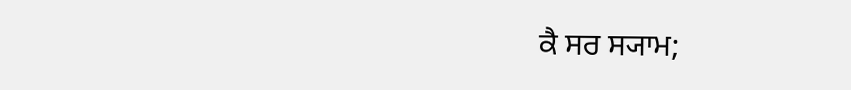ਕੈ ਸਰ ਸ੍ਯਾਮ;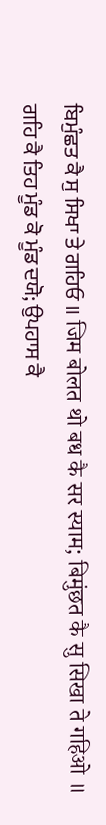ਬਿਮੁੰਛਤ ਕੈ ਸੁ ਸਿਖਾ ਤੇ ਗਹਿਓ ॥ जिम बोलत थो बध कै सर स्याम; बिमुंछत कै सु सिखा ते गहिओ ॥ ਗਹਿ ਕੈ ਤਿਹ ਮੂੰਡ ਕੋ ਮੂੰਡ ਦਯੋ; ਉਪਹਾਸ ਕੈ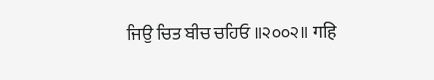ਜਿਉ ਚਿਤ ਬੀਚ ਚਹਿਓ ॥੨੦੦੨॥ गहि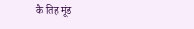कै तिह मूंड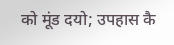को मूंड दयो; उपहास कै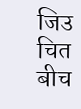जिउ चित बीच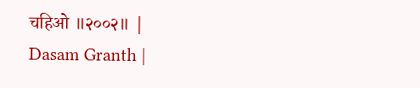चहिओ ॥२००२॥ |
Dasam Granth |